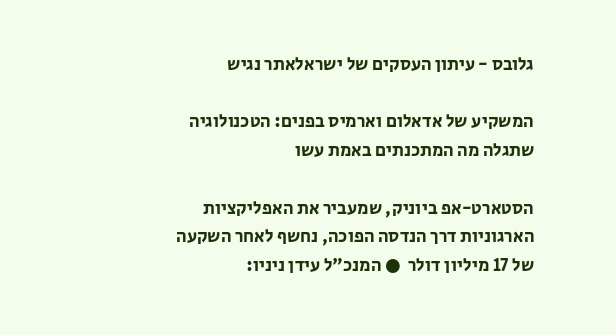גלובס - עיתון העסקים של ישראלאתר נגיש

המשקיע של אדאלום וארמיס בפנים: הטכנולוגיה שתגלה מה המתכנתים באמת עשו

הסטארט-אפ ביוניק, שמעביר את האפליקציות הארגוניות דרך הנדסה הפוכה, נחשף לאחר השקעה של 17 מיליון דולר  ● המנכ"ל עידן ניניו: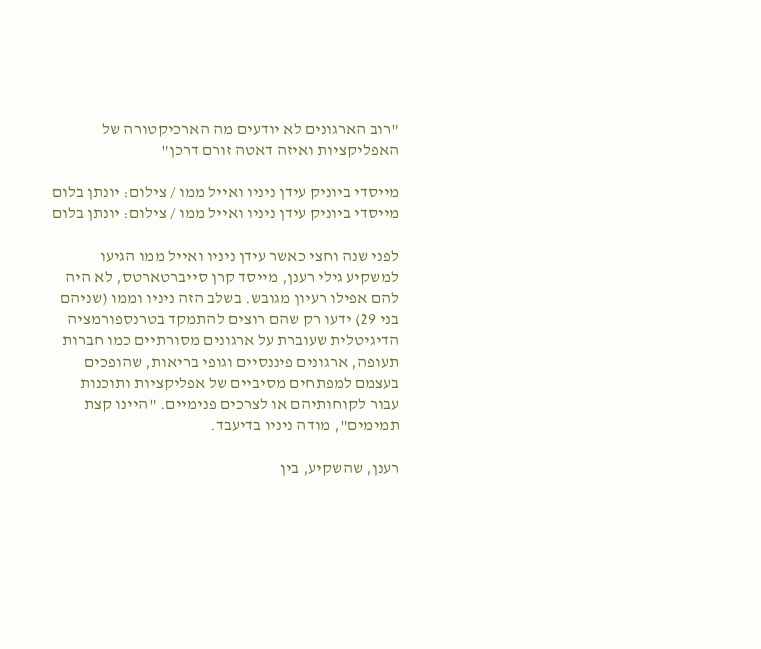"רוב הארגונים לא יודעים מה הארכיקטורה של האפליקציות ואיזה דאטה זורם דרכן"

מייסדי ביוניק עידן ניניו ואייל ממו / צילום: יונתן בלום
מייסדי ביוניק עידן ניניו ואייל ממו / צילום: יונתן בלום

לפני שנה וחצי כאשר עידן ניניו ואייל ממו הגיעו למשקיע גילי רענן, מייסד קרן סייברטארטס, לא היה להם אפילו רעיון מגובש. בשלב הזה ניניו וממו (שניהם בני 29) ידעו רק שהם רוצים להתמקד בטרנספורמציה הדיגיטלית שעוברת על ארגונים מסורתיים כמו חברות תעופה, ארגונים פיננסיים וגופי בריאות, שהופכים בעצמם למפתחים מסיביים של אפליקציות ותוכנות עבור לקוחותיהם או לצרכים פנימיים. "היינו קצת תמימים", מודה ניניו בדיעבד.

רענן, שהשקיע, בין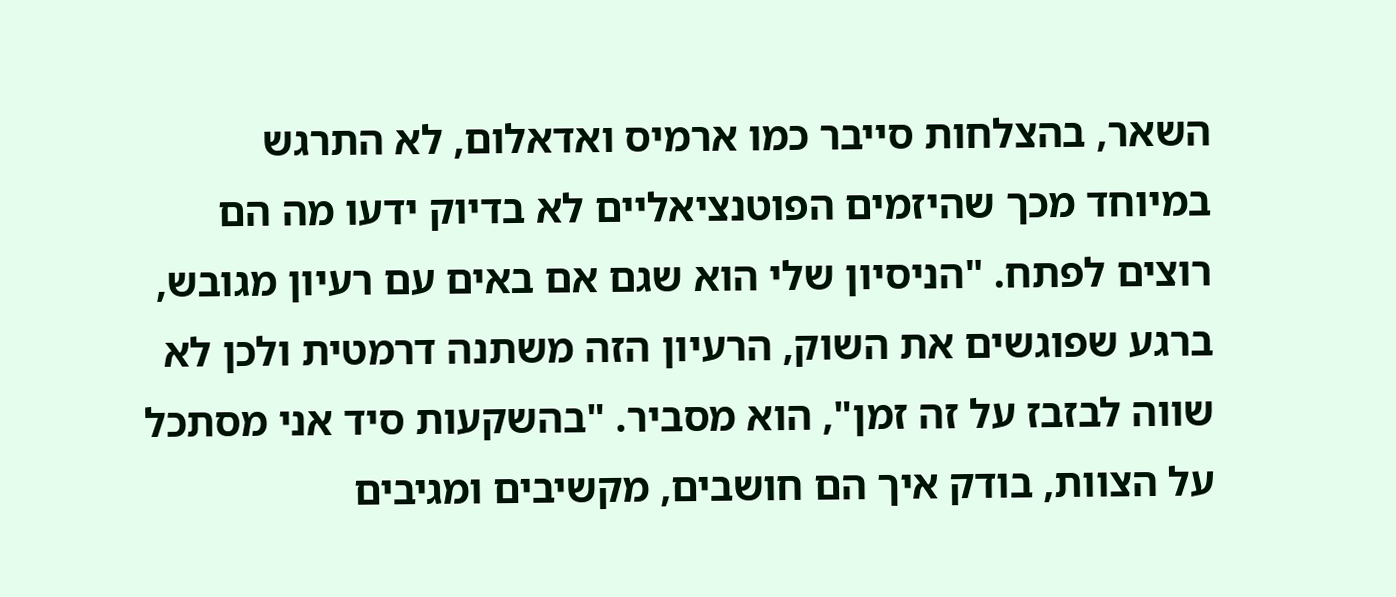השאר, בהצלחות סייבר כמו ארמיס ואדאלום, לא התרגש במיוחד מכך שהיזמים הפוטנציאליים לא בדיוק ידעו מה הם רוצים לפתח. "הניסיון שלי הוא שגם אם באים עם רעיון מגובש, ברגע שפוגשים את השוק, הרעיון הזה משתנה דרמטית ולכן לא שווה לבזבז על זה זמן", הוא מסביר. "בהשקעות סיד אני מסתכל על הצוות, בודק איך הם חושבים, מקשיבים ומגיבים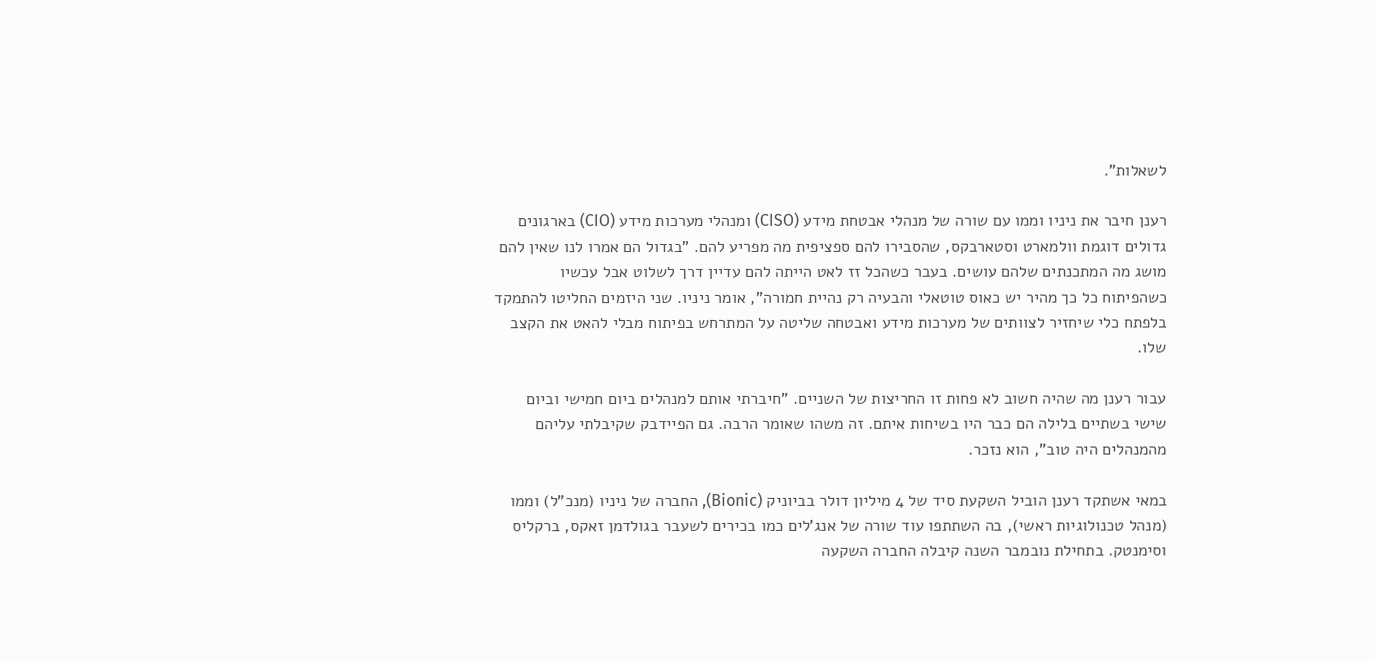לשאלות".

רענן חיבר את ניניו וממו עם שורה של מנהלי אבטחת מידע (CISO) ומנהלי מערכות מידע (CIO) בארגונים גדולים דוגמת וולמארט וסטארבקס, שהסבירו להם ספציפית מה מפריע להם. "בגדול הם אמרו לנו שאין להם מושג מה המתכנתים שלהם עושים. בעבר כשהכל זז לאט הייתה להם עדיין דרך לשלוט אבל עכשיו כשהפיתוח כל כך מהיר יש כאוס טוטאלי והבעיה רק נהיית חמורה", אומר ניניו. שני היזמים החליטו להתמקד בלפתח כלי שיחזיר לצוותים של מערכות מידע ואבטחה שליטה על המתרחש בפיתוח מבלי להאט את הקצב שלו.

עבור רענן מה שהיה חשוב לא פחות זו החריצות של השניים. "חיברתי אותם למנהלים ביום חמישי וביום שישי בשתיים בלילה הם כבר היו בשיחות איתם. זה משהו שאומר הרבה. גם הפיידבק שקיבלתי עליהם מהמנהלים היה טוב", הוא נזכר.

במאי אשתקד רענן הוביל השקעת סיד של 4 מיליון דולר בביוניק (Bionic), החברה של ניניו (מנכ"ל) וממו (מנהל טכנולוגיות ראשי), בה השתתפו עוד שורה של אנג'לים כמו בכירים לשעבר בגולדמן זאקס, ברקליס וסימנטק. בתחילת נובמבר השנה קיבלה החברה השקעה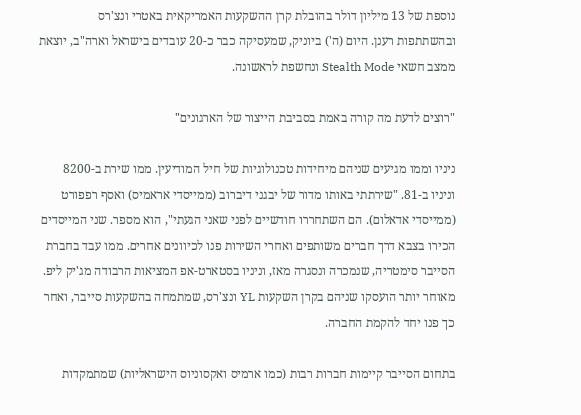נוספת של 13 מיליון דולר בהובלת קרן ההשקעות האמריקאית באטרי ונצ'רס ובהשתתפות רענן. היום (ה') ביוניק, שמעסיקה כבר כ-20 עובדים בישראל וארה"ב, יוצאת ממצב חשאי Stealth Mode ונחשפת לראשונה.

"רוצים לדעת מה קורה באמת בסביבת הייצור של הארגונים"

ניניו וממו מגיעים שניהם מיחידות טכנולוגיות של חיל המודיעין. ממו שירת ב-8200 וניניו ב-81. "שירתתי באותו מדור של יבגני דיברוב (ממייסדי אראמיס) ואסף רפפורט (ממייסדי אדאלום). הם השתחררו חודשיים לפני שאני הגעתי", הוא מספר. שני המייסדים הכירו בצבא דרך חברים משותפים ואחרי השירות פנו לכיוונים אחרים. ממו עבד בחברת הסייבר סימטריה, שנמכרה ונסגרה מאז, וניניו בסטארט-אפ המציאות הרבודה מג'יק ליפ. מאוחר יותר הועסקו שניהם בקרן השקעות YL ונצ'רס, שמתמחה בהשקעות סייבר, ואחר כך פנו יחד להקמת החברה.

בתחום הסייבר קיימות חברות רבות (כמו ארמיס ואקסוניוס הישראליות) שמתמקדות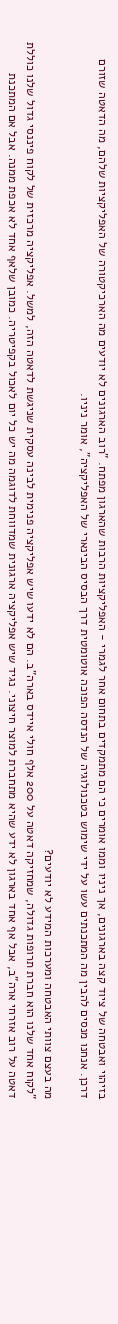בזיהוי ואבטחה של ציוד קצה בארגונים, אך ניניו וממו אומרים כי הם מתמקדים בתחום אחר לגמרי - האפליקציות הרבות שהארגון מפתח. "רוב הארגונים לא יודעים מה הארכיקטורה של האפליקציות שלהם, מה הדאטה שזורם דרכן. אנחנו מנסים להבין מה המתכנתים עשו על ידי שימוש בטכנולוגיה של הנדסה הפוכה אוטומטית דרך הבסיס הבינארי של האפליקציה", אומר ניניו.

מה בעצם צוותי האבטחה ומערכות המידע לא יודעים?
"לקוח אחד שלנו הוא חברת תרופות גדולה, שמחזיקה דאטה על 200 אלף חולי איידס בארה"ב. הם לא ידעו שיש אפליקציה פנימית לבינה עסקית שניגשת לדאטה הזה, למשל. אפליקציה מרכזית של לקוח פיננסי גדול שלנו כוללת דאטה על רוב אזרחי ארה"ב, אבל אף אחד בארגון לא ידע שהיא מתחברת למוצר חיצוני. נגיד שיש אפליקציה ארגונית שמדווחת לדוגמה מה יש כל יום לאכול בקפיטריה. כמובן שלאף אחד לא אכפת ממנה. אבל אם המתכנת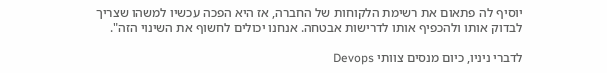יוסיף לה פתאום את רשימת הלקוחות של החברה, אז היא הפכה עכשיו למשהו שצריך לבדוק אותו ולהכפיף אותו לדרישות אבטחה. אנחנו יכולים לחשוף את השינוי הזה".

לדברי ניניו, כיום מנסים צוותי Devops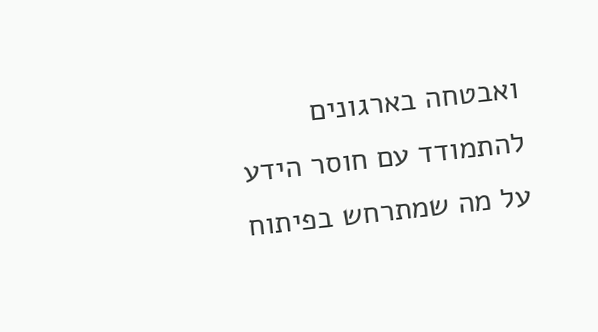ואבטחה בארגונים להתמודד עם חוסר הידע על מה שמתרחש בפיתוח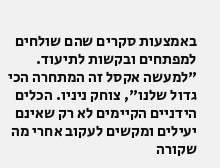באמצעות סקרים שהם שולחים למפתחים ובקשות לתיעוד. "למעשה אקסל זה המתחרה הכי גדול שלנו", צוחק ניניו. הכלים הידניים הקיימים לא רק שאינם יעילים ומקשים לעקוב אחרי מה שקורה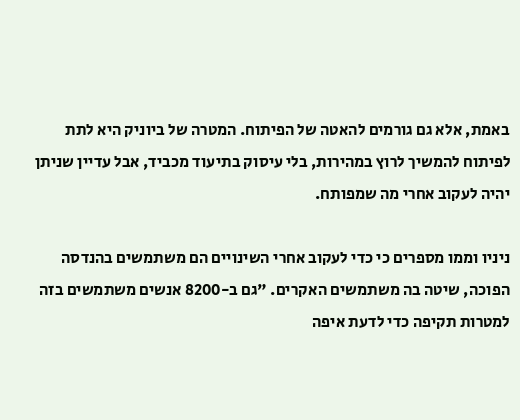באמת, אלא גם גורמים להאטה של הפיתוח. המטרה של ביוניק היא לתת לפיתוח להמשיך לרוץ במהירות, בלי עיסוק בתיעוד מכביד, אבל עדיין שניתן יהיה לעקוב אחרי מה שמפותח.

ניניו וממו מספרים כי כדי לעקוב אחרי השינויים הם משתמשים בהנדסה הפוכה, שיטה בה משתמשים האקרים. "גם ב-8200 אנשים משתמשים בזה למטרות תקיפה כדי לדעת איפה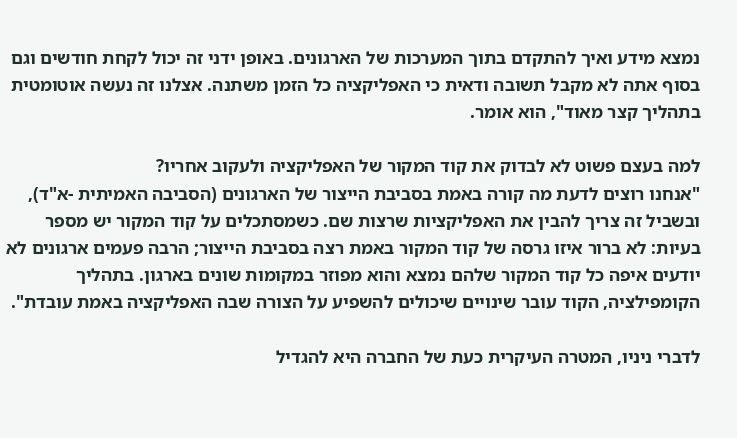נמצא מידע ואיך להתקדם בתוך המערכות של הארגונים. באופן ידני זה יכול לקחת חודשים וגם בסוף אתה לא מקבל תשובה ודאית כי האפליקציה כל הזמן משתנה. אצלנו זה נעשה אוטומטית בתהליך קצר מאוד", הוא אומר.

למה בעצם פשוט לא לבדוק את קוד המקור של האפליקציה ולעקוב אחריו?
"אנחנו רוצים לדעת מה קורה באמת בסביבת הייצור של הארגונים (הסביבה האמיתית -א"ד), ובשביל זה צריך להבין את האפליקציות שרצות שם. כשמסתכלים על קוד המקור יש מספר בעיות: לא ברור איזו גרסה של קוד המקור באמת רצה בסביבת הייצור; הרבה פעמים ארגונים לא יודעים איפה כל קוד המקור שלהם נמצא והוא מפוזר במקומות שונים בארגון. בתהליך הקומפילציה, הקוד עובר שינויים שיכולים להשפיע על הצורה שבה האפליקציה באמת עובדת".

לדברי ניניו, המטרה העיקרית כעת של החברה היא להגדיל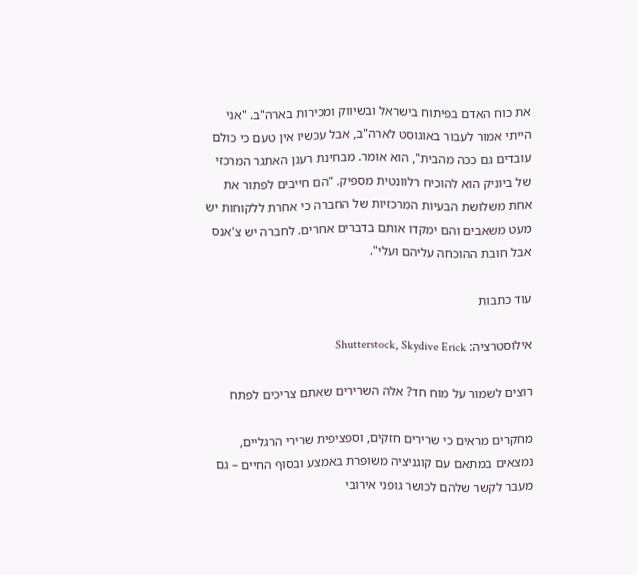את כוח האדם בפיתוח בישראל ובשיווק ומכירות בארה"ב. "אני הייתי אמור לעבור באוגוסט לארה"ב, אבל עכשיו אין טעם כי כולם עובדים גם ככה מהבית", הוא אומר. מבחינת רענן האתגר המרכזי של ביוניק הוא להוכיח רלוונטית מספיק. "הם חייבים לפתור את אחת משלושת הבעיות המרכזיות של החברה כי אחרת ללקוחות יש מעט משאבים והם ימקדו אותם בדברים אחרים. לחברה יש צ'אנס אבל חובת ההוכחה עליהם ועלי".

עוד כתבות

אילוסטרציה: Shutterstock, Skydive Erick

רוצים לשמור על מוח חד? אלה השרירים שאתם צריכים לפתח

מחקרים מראים כי שרירים חזקים, וספציפית שרירי הרגליים, נמצאים במתאם עם קוגניציה משופרת באמצע ובסוף החיים – גם מעבר לקשר שלהם לכושר גופני אירובי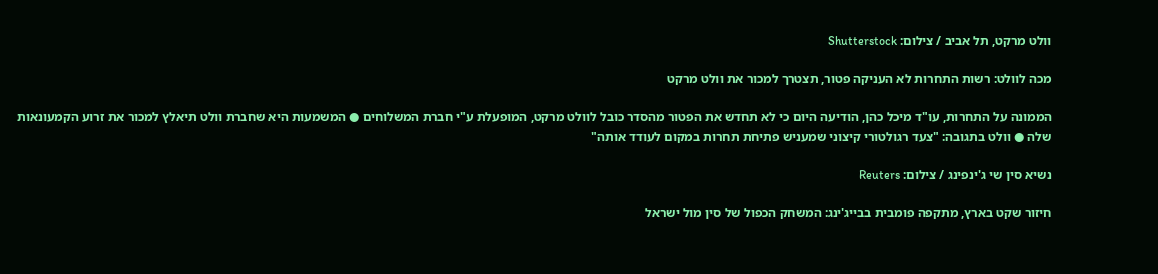וולט מרקט, תל אביב / צילום: Shutterstock

מכה לוולט: רשות התחרות לא העניקה פטור, תצטרך למכור את וולט מרקט

הממונה על התחרות, עו"ד מיכל כהן, הודיעה היום כי לא תחדש את הפטור מהסדר כובל לוולט מרקט, המופעלת ע"י חברת המשלוחים ● המשמעות היא שחברת וולט תיאלץ למכור את זרוע הקמעונאות שלה ● וולט בתגובה: "צעד רגולטורי קיצוני שמעניש פתיחת תחרות במקום לעודד אותה"

נשיא סין שי ג'ינפינג / צילום: Reuters

חיזור שקט בארץ, מתקפה פומבית בבייג'ינג: המשחק הכפול של סין מול ישראל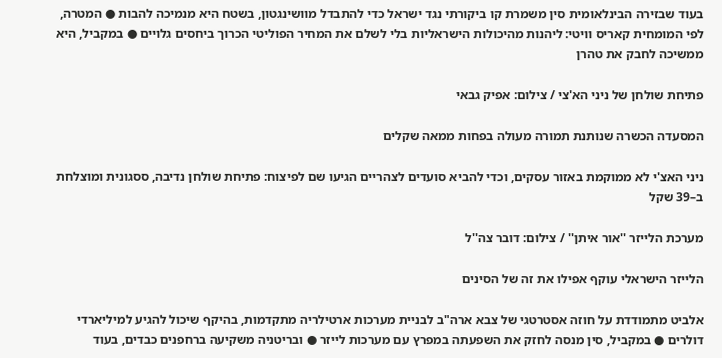בעוד שבזירה הבינלאומית סין משמרת קו ביקורתי נגד ישראל כדי להתבדל מוושינגטון, בשטח היא מנמיכה להבות ● המטרה, לפי המומחית קאריס וויטי: ליהנות מהיכולות הישראליות בלי לשלם את המחיר הפוליטי הכרוך ביחסים גלויים ● במקביל, היא ממשיכה לחבק את טהרן

פתיחת שולחן של ניני הא'צי / צילום: אפיק גבאי

המסעדה הכשרה שנותנת תמורה מעולה בפחות ממאה שקלים

ניני האצ'י לא ממוקמת באזור עסקים, וכדי להביא סועדים לצהריים הגיעו שם לפיצוח: פתיחת שולחן נדיבה, ססגונית ומוצלחת ב–39 שקל

מערכת הלייזר ''אור איתן'' / צילום: דובר צה''ל

הלייזר הישראלי עוקף אפילו את זה של הסינים

אלביט מתמודדת על חוזה אסטרטגי של צבא ארה"ב לבניית מערכות ארטילריה מתקדמות, בהיקף שיכול להגיע למיליארדי דולרים ● במקביל, סין מנסה לחזק את השפעתה במפרץ עם מערכות לייזר ● ובריטניה משקיעה ברחפנים כבדים, בעוד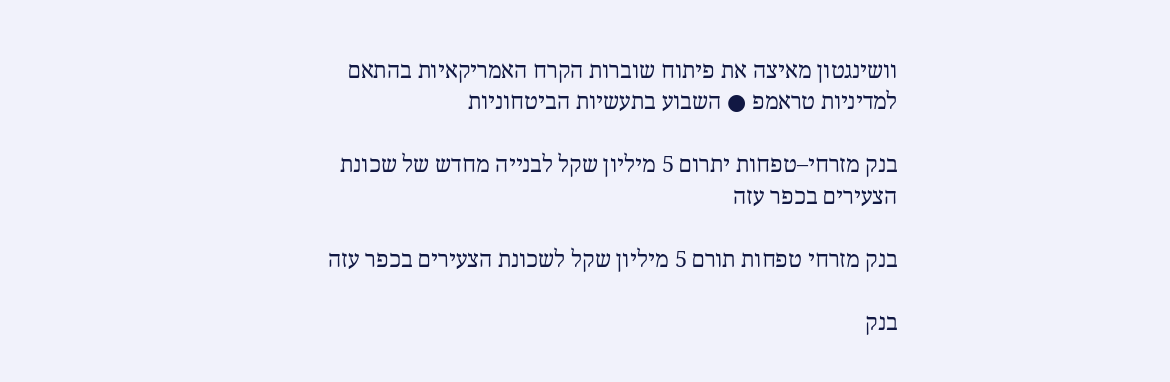וושינגטון מאיצה את פיתוח שוברות הקרח האמריקאיות בהתאם למדיניות טראמפ ● השבוע בתעשיות הביטחוניות

בנק מזרחי–טפחות יתרום 5 מיליון שקל לבנייה מחדש של שכונת הצעירים בכפר עזה

בנק מזרחי טפחות תורם 5 מיליון שקל לשכונת הצעירים בכפר עזה

בנק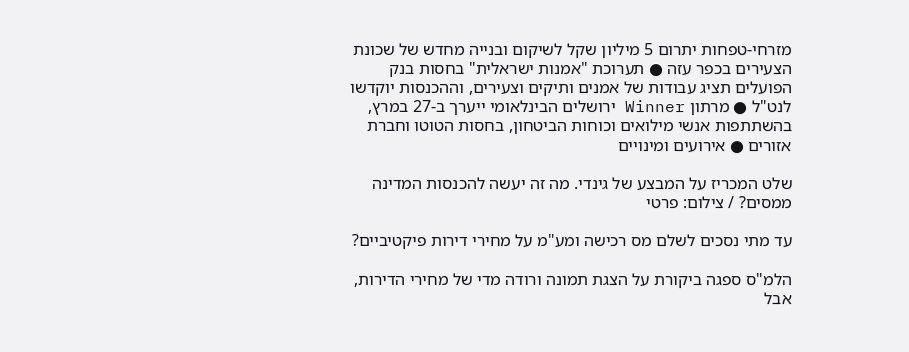מזרחי-טפחות יתרום 5 מיליון שקל לשיקום ובנייה מחדש של שכונת הצעירים בכפר עזה ● תערוכת "אמנות ישראלית" בחסות בנק הפועלים תציג עבודות של אמנים ותיקים וצעירים, וההכנסות יוקדשו לנט"ל ● מרתון Winner ירושלים הבינלאומי ייערך ב-27 במרץ, בהשתתפות אנשי מילואים וכוחות הביטחון, בחסות הטוטו וחברת אזורים ● אירועים ומינויים

שלט המכריז על המבצע של גינדי. מה זה יעשה להכנסות המדינה ממסים? / צילום: פרטי

עד מתי נסכים לשלם מס רכישה ומע"מ על מחירי דירות פיקטיביים?

הלמ"ס ספגה ביקורת על הצגת תמונה ורודה מדי של מחירי הדירות, אבל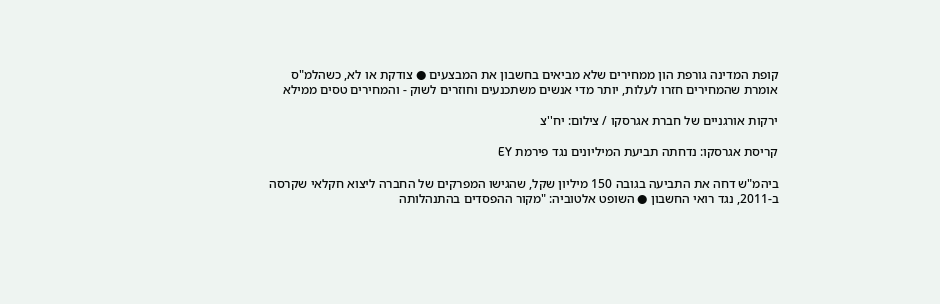קופת המדינה גורפת הון ממחירים שלא מביאים בחשבון את המבצעים ● צודקת או לא, כשהלמ"ס אומרת שהמחירים חזרו לעלות, יותר מדי אנשים משתכנעים וחוזרים לשוק - והמחירים טסים ממילא

ירקות אורגניים של חברת אגרסקו / צילום: יח''צ

קריסת אגרסקו: נדחתה תביעת המיליונים נגד פירמת EY

ביהמ"ש דחה את התביעה בגובה 150 מיליון שקל, שהגישו המפרקים של החברה ליצוא חקלאי שקרסה ב-2011, נגד רואי החשבון ● השופט אלטוביה: "מקור ההפסדים בהתנהלותה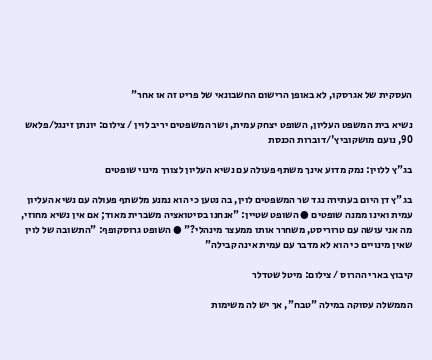העסקית של אגרסקו, לא באופן הרישום החשבונאי של פריט זה או אחר"

נשיא בית המשפט העליון, השופט יצחק עמית, ושר המשפטים יריב לוין / צילום: יונתן זינגל/פלאש 90, נועם מושקוביץ'/דוברות הכנסת

בג"ץ ללוין: נמק מדוע אינך משתף פעולה עם נשיא העליון לצורך מינוי שופטים

בג"ץ דן היום בעתירה נגד שר המשפטים לוין, בה נטען כי הוא נמנע מלשתף פעולה עם נשיא העליון עמית ואינו ממנה שופטים ● השופט שטיין: "אנחנו בסיטואציה משברית מאוד; אם אין נשיא מחוזי, מה אני עושה עם טרוריסט, משחרר אותו ממעצר מינהלי?" ● השופט גרוסקופף: "התשובה של לוין שאין מינויים כי הוא לא מדבר עם עמית אינה קבילה"

קיבוץ בארי ההרוס / צילום: מיטל שטדלר

הממשלה עסוקה במילה "טבח", אך יש לה משימות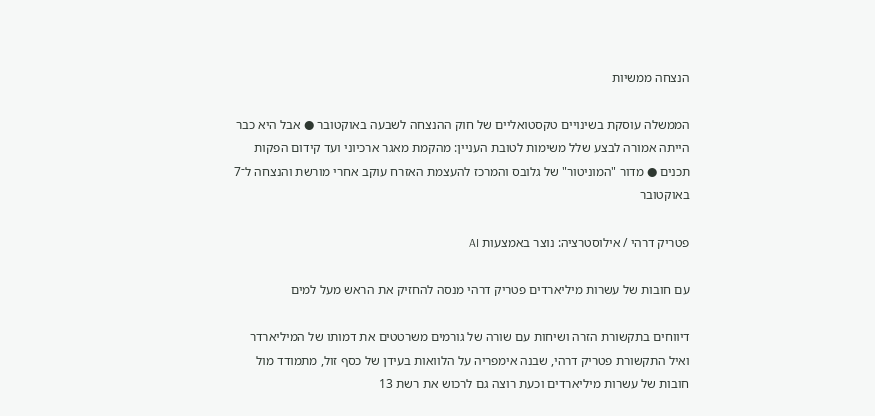הנצחה ממשיות

הממשלה עוסקת בשינויים טקסטואליים של חוק ההנצחה לשבעה באוקטובר ● אבל היא כבר הייתה אמורה לבצע שלל משימות לטובת העניין: מהקמת מאגר ארכיוני ועד קידום הפקות תכנים ● מדור "המוניטור" של גלובס והמרכז להעצמת האזרח עוקב אחרי מורשת והנצחה ל־7 באוקטובר

פטריק דרהי / אילוסטרציה: נוצר באמצעות AI

עם חובות של עשרות מיליארדים פטריק דרהי מנסה להחזיק את הראש מעל למים

דיווחים בתקשורת הזרה ושיחות עם שורה של גורמים משרטטים את דמותו של המיליארדר ואיל התקשורת פטריק דרהי, שבנה אימפריה על הלוואות בעידן של כסף זול, מתמודד מול חובות של עשרות מיליארדים וכעת רוצה גם לרכוש את רשת 13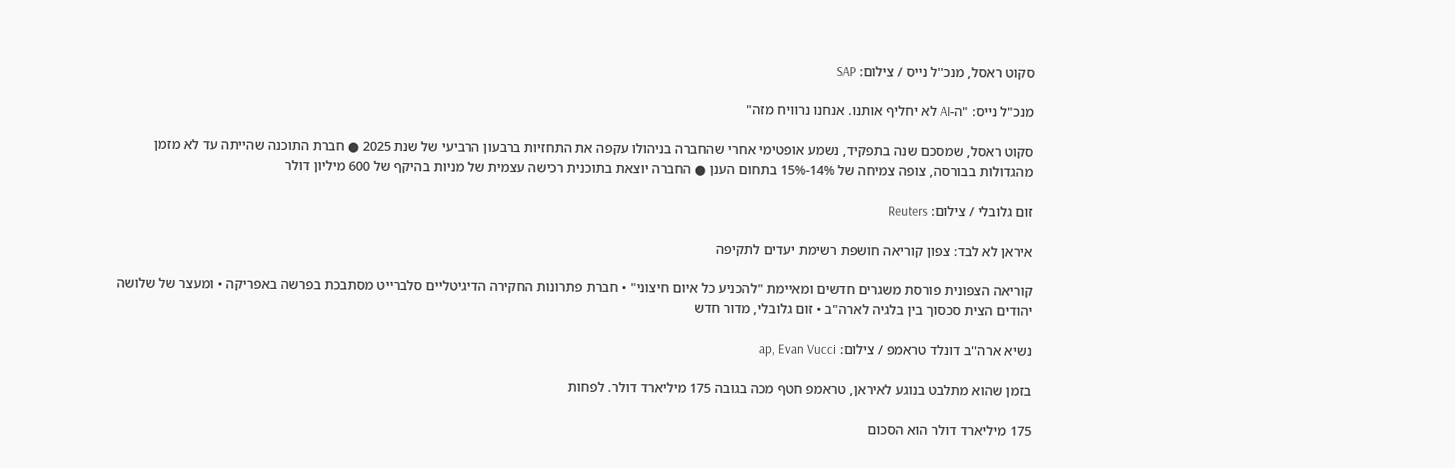סקוט ראסל, מנכ''ל נייס / צילום: SAP

מנכ"ל נייס: "ה-AI לא יחליף אותנו. אנחנו נרוויח מזה"

סקוט ראסל, שמסכם שנה בתפקיד, נשמע אופטימי אחרי שהחברה בניהולו עקפה את התחזיות ברבעון הרביעי של שנת 2025 ● חברת התוכנה שהייתה עד לא מזמן מהגדולות בבורסה, צופה צמיחה של 14%-15% בתחום הענן ● החברה יוצאת בתוכנית רכישה עצמית של מניות בהיקף של 600 מיליון דולר

זום גלובלי / צילום: Reuters

איראן לא לבד: צפון קוריאה חושפת רשימת יעדים לתקיפה

קוריאה הצפונית פורסת משגרים חדשים ומאיימת "להכניע כל איום חיצוני" • חברת פתרונות החקירה הדיגיטליים סלברייט מסתבכת בפרשה באפריקה • ומעצר של שלושה יהודים הצית סכסוך בין בלגיה לארה"ב • זום גלובלי, מדור חדש

נשיא ארה''ב דונלד טראמפ / צילום: ap, Evan Vucci

בזמן שהוא מתלבט בנוגע לאיראן, טראמפ חטף מכה בגובה 175 מיליארד דולר. לפחות

175 מיליארד דולר הוא הסכום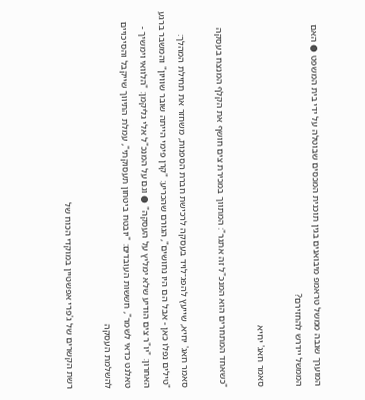המוערך שגבה ממשל טראמפ מיבואנים בגין תוכנית המכסים שבוטלה על ידי בית המשפט ● האם הממשל יידרש להחזירם?

סאמר חאג' יחיא

"כשאחד המתחרים הוא המנכ"ל זה אתגר": המתווך במכירת צים חושף את הקלף המנצח בעסקה

סאמר חאג' יחיא, שייעץ להפג־לויד בעסקה לרכישת חברת הספנות, משחזר את תחילת המהלך: "טילים נפלו כאן - אבל הם היו נחושים", הגורם שהכריע: "קרן פימי הייתה שובר שוויון" והמשבר ברגע האחרון: "יו"ר צים הודיע שלא ימליץ על העסקה" ● וגם על המנכ"ל אלי גליקמן: "הלוואי וימשיך - טאלנט כדאי לשמר", חששות העובדים: "יובטח ביטחון תעסוקתי", עמלת התיווך שייקבל והסיכויים להשלמת העסקה

רשת הקשרים של ג'פרי אפשטיין במוקדי הכוח של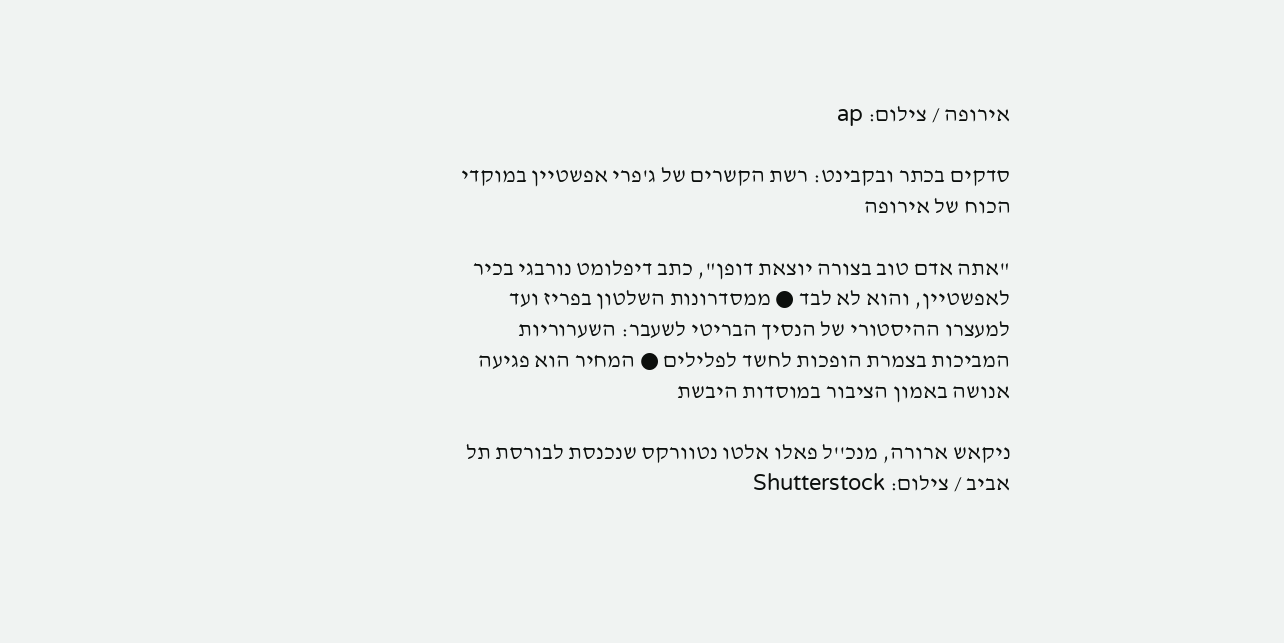אירופה / צילום: ap

סדקים בכתר ובקבינט: רשת הקשרים של ג'פרי אפשטיין במוקדי הכוח של אירופה

"אתה אדם טוב בצורה יוצאת דופן", כתב דיפלומט נורבגי בכיר לאפשטיין, והוא לא לבד ● ממסדרונות השלטון בפריז ועד למעצרו ההיסטורי של הנסיך הבריטי לשעבר: השערוריות המביכות בצמרת הופכות לחשד לפלילים ● המחיר הוא פגיעה אנושה באמון הציבור במוסדות היבשת

ניקאש ארורה, מנכ''ל פאלו אלטו נטוורקס שנכנסת לבורסת תל אביב / צילום: Shutterstock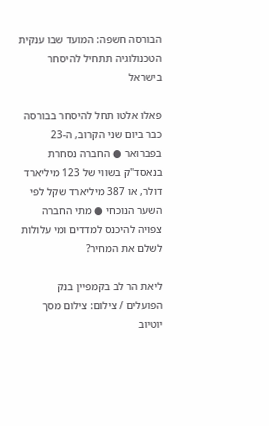הבורסה חשפה: המועד שבו ענקית הטכנולוגיה תתחיל להיסחר בישראל

פאלו אלטו תחל להיסחר בבורסה כבר ביום שני הקרוב, ה-23 בפברואר ● החברה נסחרת בנאסד"ק בשווי של 123 מיליארד דולר, או 387 מיליארד שקל לפי השער הנוכחי ● מתי החברה צפויה להיכנס למדדים ומי עלולות לשלם את המחיר?

ליאת הר לב בקמפיין בנק הפועלים / צילום: צילום מסך יוטיוב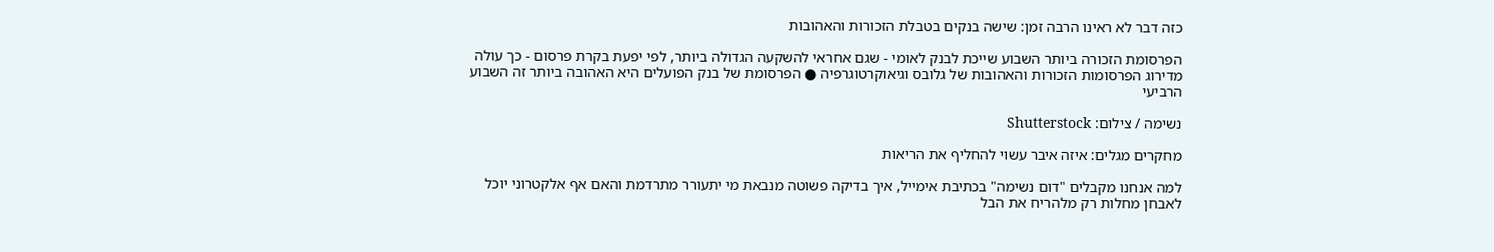כזה דבר לא ראינו הרבה זמן: שישה בנקים בטבלת הזכורות והאהובות

הפרסומת הזכורה ביותר השבוע שייכת לבנק לאומי - שגם אחראי להשקעה הגדולה ביותר, לפי יפעת בקרת פרסום - כך עולה מדירוג הפרסומות הזכורות והאהובות של גלובס וגיאוקרטוגרפיה ● הפרסומת של בנק הפועלים היא האהובה ביותר זה השבוע הרביעי

נשימה / צילום: Shutterstock

מחקרים מגלים: איזה איבר עשוי להחליף את הריאות

למה אנחנו מקבלים "דום נשימה" בכתיבת אימייל, איך בדיקה פשוטה מנבאת מי יתעורר מתרדמת והאם אף אלקטרוני יוכל לאבחן מחלות רק מלהריח את הבל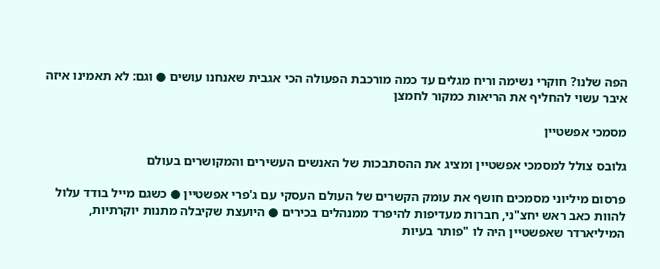הפה שלנו? חוקרי נשימה וריח מגלים עד כמה מורכבת הפעולה הכי אגבית שאנחנו עושים ● וגם: לא תאמינו איזה איבר עשוי להחליף את הריאות כמקור לחמצן

מסמכי אפשטיין

גלובס צולל למסמכי אפשטיין ומציג את ההסתבכות של האנשים העשירים והמקושרים בעולם

פרסום מיליוני מסמכים חושף את עומק הקשרים של העולם העסקי עם ג'פרי אפשטיין ● כשגם מייל בודד עלול להוות כאב ראש יחצ"ני, חברות מעדיפות להיפרד ממנהלים בכירים ● היועצת שקיבלה מתנות יוקרתיות, המיליארדר שאפשטיין היה לו "פותר בעיות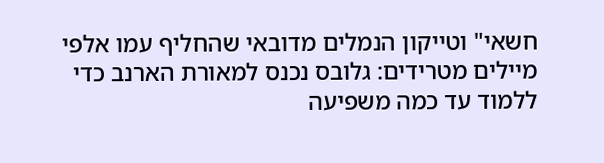חשאי" וטייקון הנמלים מדובאי שהחליף עמו אלפי מיילים מטרידים: גלובס נכנס למאורת הארנב כדי ללמוד עד כמה משפיעה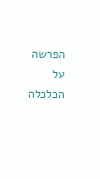הפרשה על הכלכלה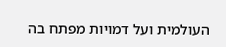העולמית ועל דמויות מפתח בה